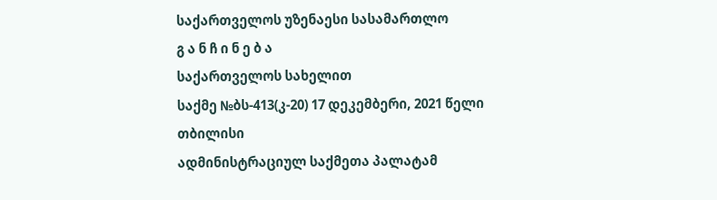საქართველოს უზენაესი სასამართლო
გ ა ნ ჩ ი ნ ე ბ ა
საქართველოს სახელით
საქმე №ბს-413(კ-20) 17 დეკემბერი, 2021 წელი
თბილისი
ადმინისტრაციულ საქმეთა პალატამ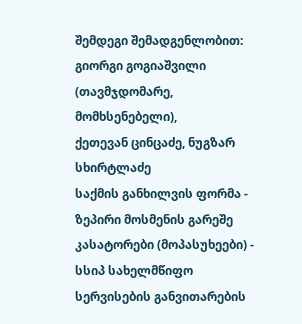შემდეგი შემადგენლობით:
გიორგი გოგიაშვილი (თავმჯდომარე, მომხსენებელი),
ქეთევან ცინცაძე, ნუგზარ სხირტლაძე
საქმის განხილვის ფორმა - ზეპირი მოსმენის გარეშე
კასატორები (მოპასუხეები) - სსიპ სახელმწიფო სერვისების განვითარების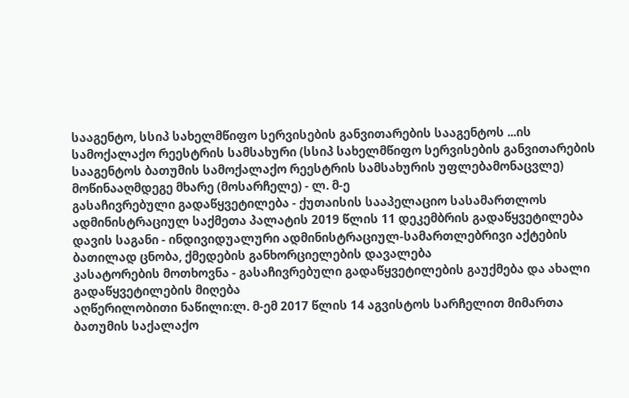სააგენტო, სსიპ სახელმწიფო სერვისების განვითარების სააგენტოს ...ის სამოქალაქო რეესტრის სამსახური (სსიპ სახელმწიფო სერვისების განვითარების სააგენტოს ბათუმის სამოქალაქო რეესტრის სამსახურის უფლებამონაცვლე)
მოწინააღმდეგე მხარე (მოსარჩელე) - ლ. მ-ე
გასაჩივრებული გადაწყვეტილება - ქუთაისის სააპელაციო სასამართლოს ადმინისტრაციულ საქმეთა პალატის 2019 წლის 11 დეკემბრის გადაწყვეტილება
დავის საგანი - ინდივიდუალური ადმინისტრაციულ-სამართლებრივი აქტების ბათილად ცნობა, ქმედების განხორციელების დავალება
კასატორების მოთხოვნა - გასაჩივრებული გადაწყვეტილების გაუქმება და ახალი გადაწყვეტილების მიღება
აღწერილობითი ნაწილი:ლ. მ-ემ 2017 წლის 14 აგვისტოს სარჩელით მიმართა ბათუმის საქალაქო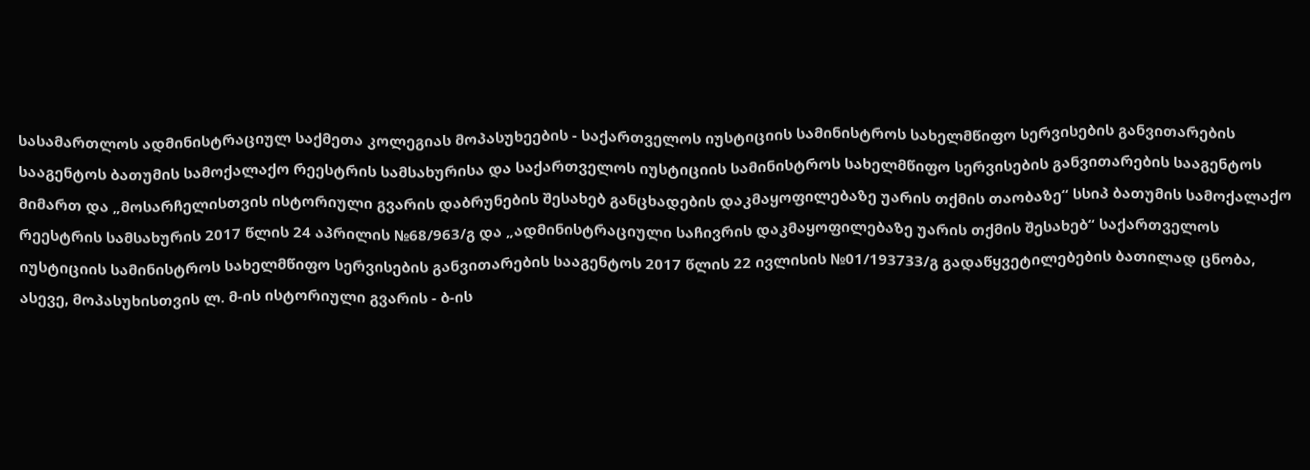სასამართლოს ადმინისტრაციულ საქმეთა კოლეგიას მოპასუხეების - საქართველოს იუსტიციის სამინისტროს სახელმწიფო სერვისების განვითარების სააგენტოს ბათუმის სამოქალაქო რეესტრის სამსახურისა და საქართველოს იუსტიციის სამინისტროს სახელმწიფო სერვისების განვითარების სააგენტოს მიმართ და „მოსარჩელისთვის ისტორიული გვარის დაბრუნების შესახებ განცხადების დაკმაყოფილებაზე უარის თქმის თაობაზე“ სსიპ ბათუმის სამოქალაქო რეესტრის სამსახურის 2017 წლის 24 აპრილის №68/963/გ და „ადმინისტრაციული საჩივრის დაკმაყოფილებაზე უარის თქმის შესახებ“ საქართველოს იუსტიციის სამინისტროს სახელმწიფო სერვისების განვითარების სააგენტოს 2017 წლის 22 ივლისის №01/193733/გ გადაწყვეტილებების ბათილად ცნობა, ასევე, მოპასუხისთვის ლ. მ-ის ისტორიული გვარის - ბ-ის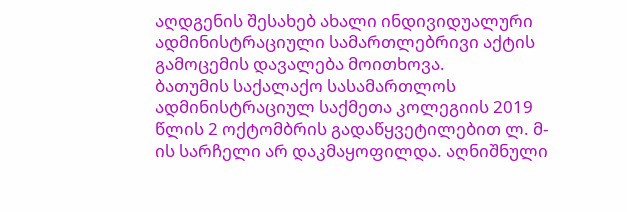აღდგენის შესახებ ახალი ინდივიდუალური ადმინისტრაციული სამართლებრივი აქტის გამოცემის დავალება მოითხოვა.
ბათუმის საქალაქო სასამართლოს ადმინისტრაციულ საქმეთა კოლეგიის 2019 წლის 2 ოქტომბრის გადაწყვეტილებით ლ. მ-ის სარჩელი არ დაკმაყოფილდა. აღნიშნული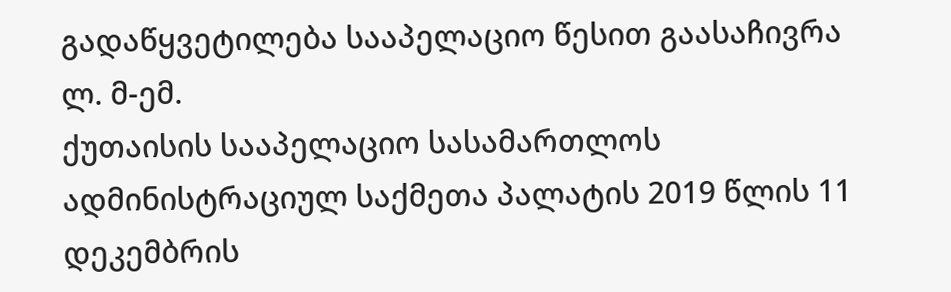გადაწყვეტილება სააპელაციო წესით გაასაჩივრა ლ. მ-ემ.
ქუთაისის სააპელაციო სასამართლოს ადმინისტრაციულ საქმეთა პალატის 2019 წლის 11 დეკემბრის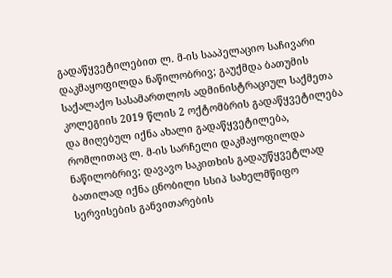გადაწყვეტილებით ლ. მ-ის სააპელაციო საჩივარი დაკმაყოფილდა ნაწილობრივ; გაუქმდა ბათუმის საქალაქო სასამართლოს ადმინისტრაციულ საქმეთა კოლეგიის 2019 წლის 2 ოქტომბრის გადაწყვეტილება და მიღებულ იქნა ახალი გადაწყვეტილება, რომლითაც ლ. მ-ის სარჩელი დაკმაყოფილდა ნაწილობრივ; დავავო საკითხის გადაუწყვეტლად ბათილად იქნა ცნობილი სსიპ სახელმწიფო სერვისების განვითარების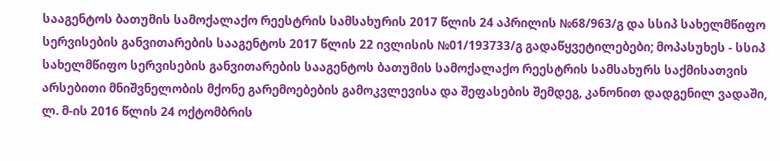სააგენტოს ბათუმის სამოქალაქო რეესტრის სამსახურის 2017 წლის 24 აპრილის №68/963/გ და სსიპ სახელმწიფო სერვისების განვითარების სააგენტოს 2017 წლის 22 ივლისის №01/193733/გ გადაწყვეტილებები; მოპასუხეს - სსიპ სახელმწიფო სერვისების განვითარების სააგენტოს ბათუმის სამოქალაქო რეესტრის სამსახურს საქმისათვის არსებითი მნიშვნელობის მქონე გარემოებების გამოკვლევისა და შეფასების შემდეგ, კანონით დადგენილ ვადაში, ლ. მ-ის 2016 წლის 24 ოქტომბრის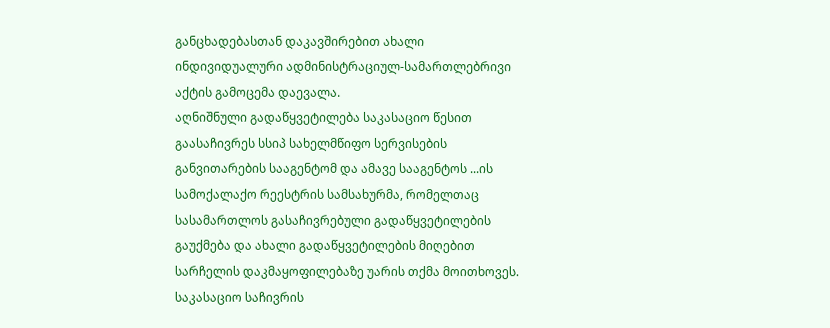განცხადებასთან დაკავშირებით ახალი ინდივიდუალური ადმინისტრაციულ-სამართლებრივი აქტის გამოცემა დაევალა.
აღნიშნული გადაწყვეტილება საკასაციო წესით გაასაჩივრეს სსიპ სახელმწიფო სერვისების განვითარების სააგენტომ და ამავე სააგენტოს ...ის სამოქალაქო რეესტრის სამსახურმა, რომელთაც სასამართლოს გასაჩივრებული გადაწყვეტილების გაუქმება და ახალი გადაწყვეტილების მიღებით სარჩელის დაკმაყოფილებაზე უარის თქმა მოითხოვეს.
საკასაციო საჩივრის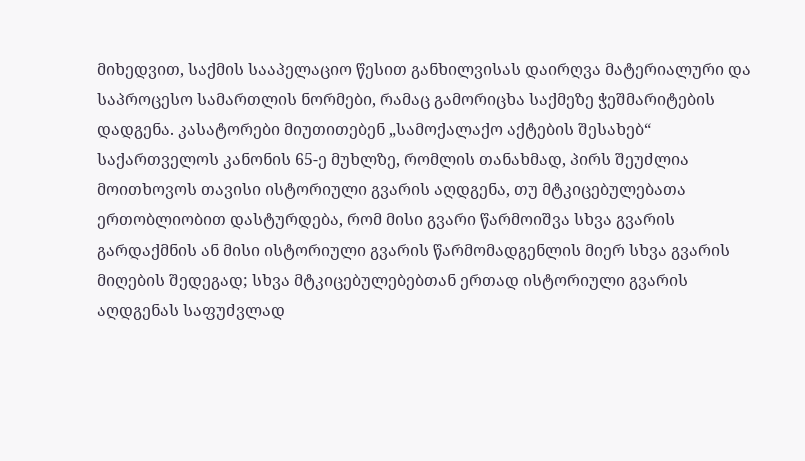მიხედვით, საქმის სააპელაციო წესით განხილვისას დაირღვა მატერიალური და საპროცესო სამართლის ნორმები, რამაც გამორიცხა საქმეზე ჭეშმარიტების დადგენა. კასატორები მიუთითებენ „სამოქალაქო აქტების შესახებ“ საქართველოს კანონის 65-ე მუხლზე, რომლის თანახმად, პირს შეუძლია მოითხოვოს თავისი ისტორიული გვარის აღდგენა, თუ მტკიცებულებათა ერთობლიობით დასტურდება, რომ მისი გვარი წარმოიშვა სხვა გვარის გარდაქმნის ან მისი ისტორიული გვარის წარმომადგენლის მიერ სხვა გვარის მიღების შედეგად; სხვა მტკიცებულებებთან ერთად ისტორიული გვარის აღდგენას საფუძვლად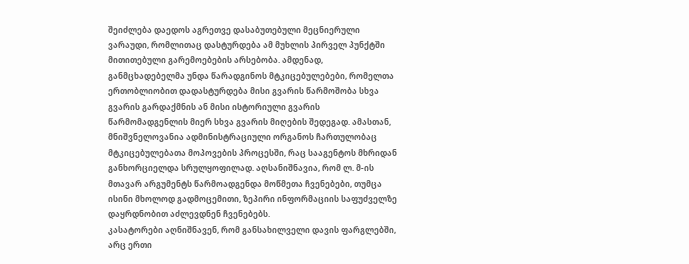შეიძლება დაედოს აგრეთვე დასაბუთებული მეცნიერული ვარაუდი, რომლითაც დასტურდება ამ მუხლის პირველ პუნქტში მითითებული გარემოებების არსებობა. ამდენად, განმცხადებელმა უნდა წარადგინოს მტკიცებულებები, რომელთა ერთობლიობით დადასტურდება მისი გვარის წარმოშობა სხვა გვარის გარდაქმნის ან მისი ისტორიული გვარის წარმომადგენლის მიერ სხვა გვარის მიღების შედეგად. ამასთან, მნიშვნელოვანია ადმინისტრაციული ორგანოს ჩართულობაც მტკიცებულებათა მოპოვების პროცესში, რაც სააგენტოს მხრიდან განხორციელდა სრულყოფილად. აღსანიშნავია, რომ ლ. მ-ის მთავარ არგუმენტს წარმოადგენდა მოწმეთა ჩვენებები, თუმცა ისინი მხოლოდ გადმოცემითი, ზეპირი ინფორმაციის საფუძველზე დაყრდნობით აძლევდნენ ჩვენებებს.
კასატორები აღნიშნავენ, რომ განსახილველი დავის ფარგლებში, არც ერთი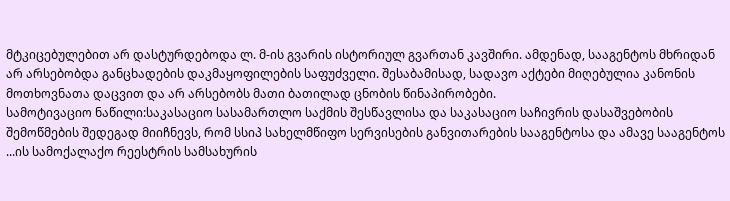მტკიცებულებით არ დასტურდებოდა ლ. მ-ის გვარის ისტორიულ გვართან კავშირი. ამდენად, სააგენტოს მხრიდან არ არსებობდა განცხადების დაკმაყოფილების საფუძველი. შესაბამისად, სადავო აქტები მიღებულია კანონის მოთხოვნათა დაცვით და არ არსებობს მათი ბათილად ცნობის წინაპირობები.
სამოტივაციო ნაწილი:საკასაციო სასამართლო საქმის შესწავლისა და საკასაციო საჩივრის დასაშვებობის შემოწმების შედეგად მიიჩნევს, რომ სსიპ სახელმწიფო სერვისების განვითარების სააგენტოსა და ამავე სააგენტოს ...ის სამოქალაქო რეესტრის სამსახურის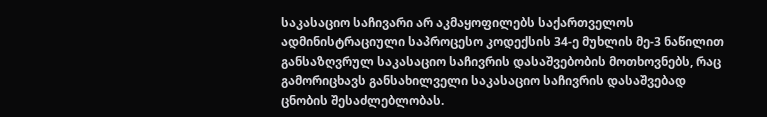საკასაციო საჩივარი არ აკმაყოფილებს საქართველოს ადმინისტრაციული საპროცესო კოდექსის 34-ე მუხლის მე-3 ნაწილით განსაზღვრულ საკასაციო საჩივრის დასაშვებობის მოთხოვნებს, რაც გამორიცხავს განსახილველი საკასაციო საჩივრის დასაშვებად ცნობის შესაძლებლობას.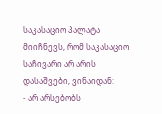საკასაციო პალატა მიიჩნევს, რომ საკასაციო საჩივარი არ არის დასაშვები, ვინაიდან:
- არ არსებობს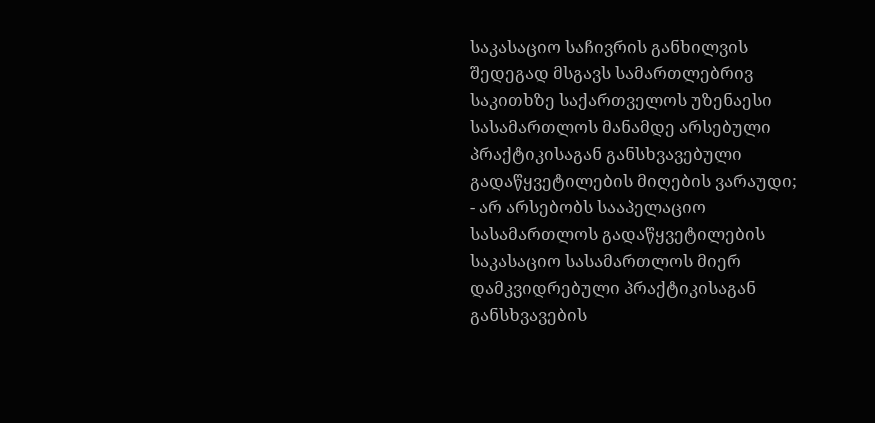საკასაციო საჩივრის განხილვის შედეგად მსგავს სამართლებრივ საკითხზე საქართველოს უზენაესი სასამართლოს მანამდე არსებული პრაქტიკისაგან განსხვავებული გადაწყვეტილების მიღების ვარაუდი;
- არ არსებობს სააპელაციო სასამართლოს გადაწყვეტილების საკასაციო სასამართლოს მიერ დამკვიდრებული პრაქტიკისაგან განსხვავების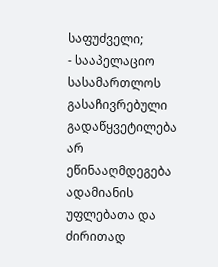საფუძველი;
- სააპელაციო სასამართლოს გასაჩივრებული გადაწყვეტილება არ ეწინააღმდეგება ადამიანის უფლებათა და ძირითად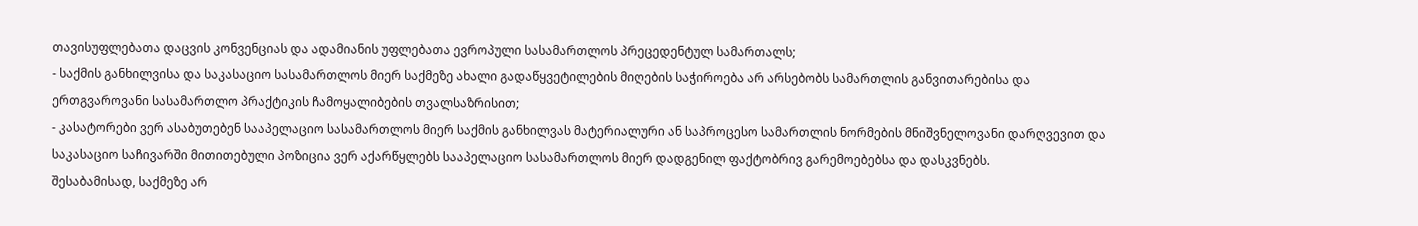თავისუფლებათა დაცვის კონვენციას და ადამიანის უფლებათა ევროპული სასამართლოს პრეცედენტულ სამართალს;
- საქმის განხილვისა და საკასაციო სასამართლოს მიერ საქმეზე ახალი გადაწყვეტილების მიღების საჭიროება არ არსებობს სამართლის განვითარებისა და ერთგვაროვანი სასამართლო პრაქტიკის ჩამოყალიბების თვალსაზრისით;
- კასატორები ვერ ასაბუთებენ სააპელაციო სასამართლოს მიერ საქმის განხილვას მატერიალური ან საპროცესო სამართლის ნორმების მნიშვნელოვანი დარღვევით და საკასაციო საჩივარში მითითებული პოზიცია ვერ აქარწყლებს სააპელაციო სასამართლოს მიერ დადგენილ ფაქტობრივ გარემოებებსა და დასკვნებს.
შესაბამისად, საქმეზე არ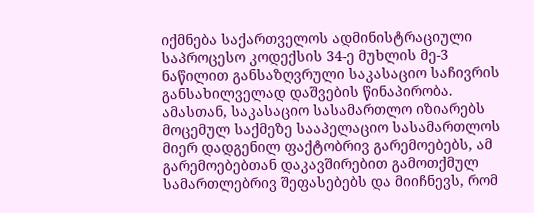იქმნება საქართველოს ადმინისტრაციული საპროცესო კოდექსის 34-ე მუხლის მე-3 ნაწილით განსაზღვრული საკასაციო საჩივრის განსახილველად დაშვების წინაპირობა. ამასთან, საკასაციო სასამართლო იზიარებს მოცემულ საქმეზე სააპელაციო სასამართლოს მიერ დადგენილ ფაქტობრივ გარემოებებს, ამ გარემოებებთან დაკავშირებით გამოთქმულ სამართლებრივ შეფასებებს და მიიჩნევს, რომ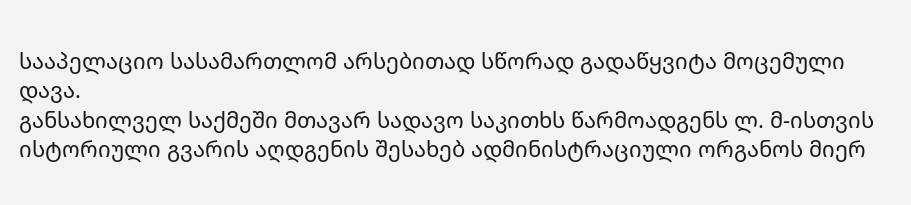სააპელაციო სასამართლომ არსებითად სწორად გადაწყვიტა მოცემული დავა.
განსახილველ საქმეში მთავარ სადავო საკითხს წარმოადგენს ლ. მ-ისთვის ისტორიული გვარის აღდგენის შესახებ ადმინისტრაციული ორგანოს მიერ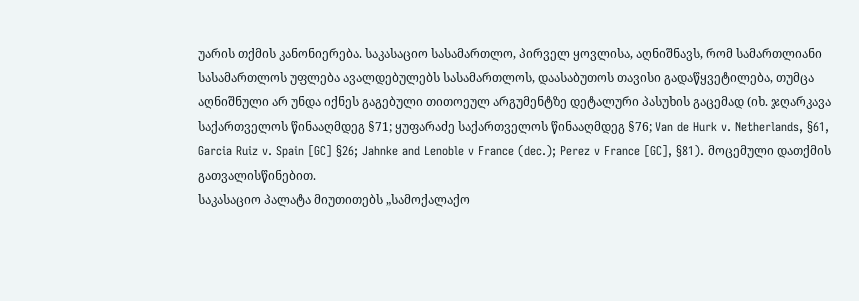უარის თქმის კანონიერება. საკასაციო სასამართლო, პირველ ყოვლისა, აღნიშნავს, რომ სამართლიანი სასამართლოს უფლება ავალდებულებს სასამართლოს, დაასაბუთოს თავისი გადაწყვეტილება, თუმცა აღნიშნული არ უნდა იქნეს გაგებული თითოეულ არგუმენტზე დეტალური პასუხის გაცემად (იხ. ჯღარკავა საქართველოს წინააღმდეგ §71; ყუფარაძე საქართველოს წინააღმდეგ §76; Van de Hurk v. Netherlands, §61, Garcia Ruiz v. Spain [GC] §26; Jahnke and Lenoble v France (dec.); Perez v France [GC], §81). მოცემული დათქმის გათვალისწინებით.
საკასაციო პალატა მიუთითებს „სამოქალაქო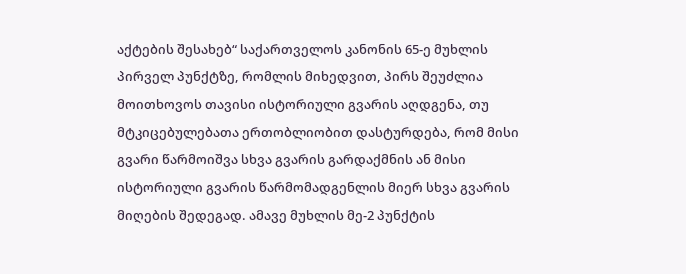აქტების შესახებ“ საქართველოს კანონის 65-ე მუხლის პირველ პუნქტზე, რომლის მიხედვით, პირს შეუძლია მოითხოვოს თავისი ისტორიული გვარის აღდგენა, თუ მტკიცებულებათა ერთობლიობით დასტურდება, რომ მისი გვარი წარმოიშვა სხვა გვარის გარდაქმნის ან მისი ისტორიული გვარის წარმომადგენლის მიერ სხვა გვარის მიღების შედეგად. ამავე მუხლის მე-2 პუნქტის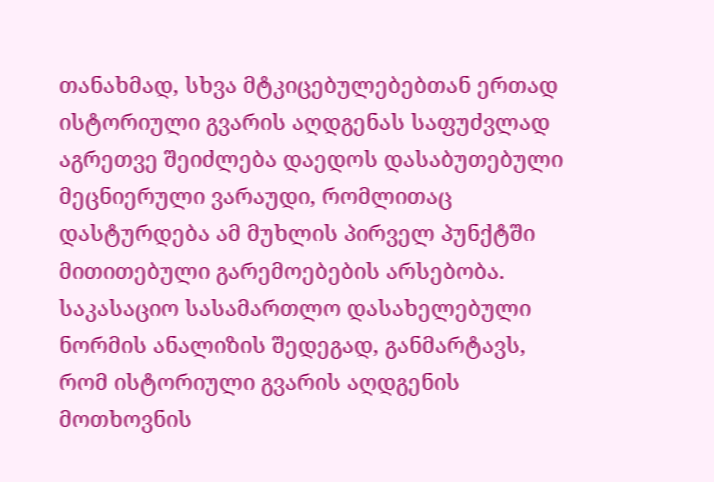თანახმად, სხვა მტკიცებულებებთან ერთად ისტორიული გვარის აღდგენას საფუძვლად აგრეთვე შეიძლება დაედოს დასაბუთებული მეცნიერული ვარაუდი, რომლითაც დასტურდება ამ მუხლის პირველ პუნქტში მითითებული გარემოებების არსებობა. საკასაციო სასამართლო დასახელებული ნორმის ანალიზის შედეგად, განმარტავს, რომ ისტორიული გვარის აღდგენის მოთხოვნის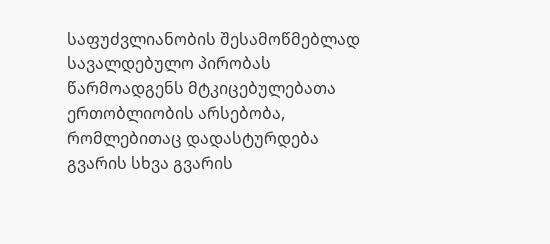საფუძვლიანობის შესამოწმებლად სავალდებულო პირობას წარმოადგენს მტკიცებულებათა ერთობლიობის არსებობა, რომლებითაც დადასტურდება გვარის სხვა გვარის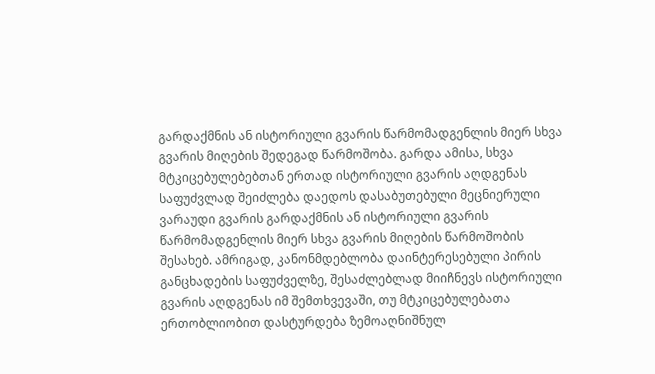გარდაქმნის ან ისტორიული გვარის წარმომადგენლის მიერ სხვა გვარის მიღების შედეგად წარმოშობა. გარდა ამისა, სხვა მტკიცებულებებთან ერთად ისტორიული გვარის აღდგენას საფუძვლად შეიძლება დაედოს დასაბუთებული მეცნიერული ვარაუდი გვარის გარდაქმნის ან ისტორიული გვარის წარმომადგენლის მიერ სხვა გვარის მიღების წარმოშობის შესახებ. ამრიგად, კანონმდებლობა დაინტერესებული პირის განცხადების საფუძველზე, შესაძლებლად მიიჩნევს ისტორიული გვარის აღდგენას იმ შემთხვევაში, თუ მტკიცებულებათა ერთობლიობით დასტურდება ზემოაღნიშნულ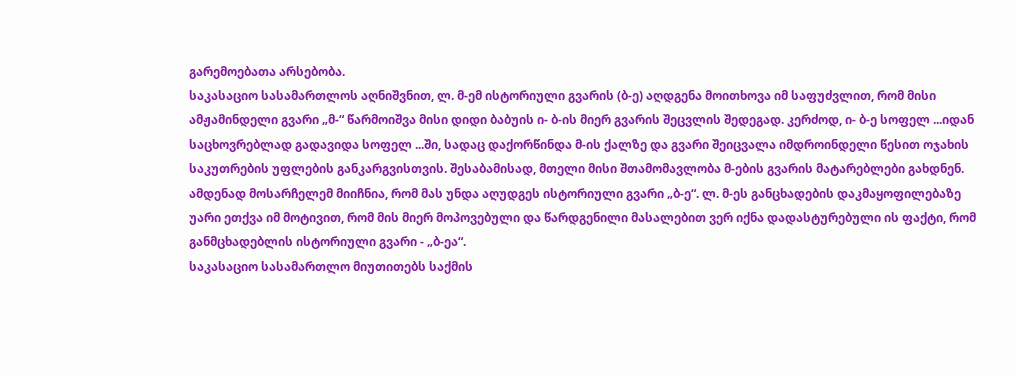გარემოებათა არსებობა.
საკასაციო სასამართლოს აღნიშვნით, ლ. მ-ემ ისტორიული გვარის (ბ-ე) აღდგენა მოითხოვა იმ საფუძვლით, რომ მისი ამჟამინდელი გვარი „მ-“ წარმოიშვა მისი დიდი ბაბუის ი- ბ-ის მიერ გვარის შეცვლის შედეგად. კერძოდ, ი- ბ-ე სოფელ ...იდან საცხოვრებლად გადავიდა სოფელ ...ში, სადაც დაქორწინდა მ-ის ქალზე და გვარი შეიცვალა იმდროინდელი წესით ოჯახის საკუთრების უფლების განკარგვისთვის. შესაბამისად, მთელი მისი შთამომავლობა მ-ების გვარის მატარებლები გახდნენ. ამდენად მოსარჩელემ მიიჩნია, რომ მას უნდა აღუდგეს ისტორიული გვარი „ბ-ე“. ლ. მ-ეს განცხადების დაკმაყოფილებაზე უარი ეთქვა იმ მოტივით, რომ მის მიერ მოპოვებული და წარდგენილი მასალებით ვერ იქნა დადასტურებული ის ფაქტი, რომ განმცხადებლის ისტორიული გვარი - „ბ-ეა“.
საკასაციო სასამართლო მიუთითებს საქმის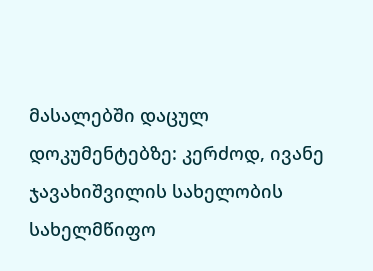მასალებში დაცულ დოკუმენტებზე: კერძოდ, ივანე ჯავახიშვილის სახელობის სახელმწიფო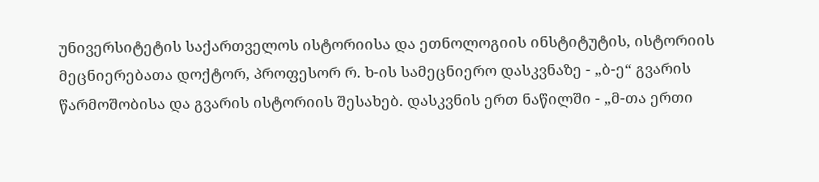უნივერსიტეტის საქართველოს ისტორიისა და ეთნოლოგიის ინსტიტუტის, ისტორიის მეცნიერებათა დოქტორ, პროფესორ რ. ხ-ის სამეცნიერო დასკვნაზე - „ბ-ე“ გვარის წარმოშობისა და გვარის ისტორიის შესახებ. დასკვნის ერთ ნაწილში - „მ-თა ერთი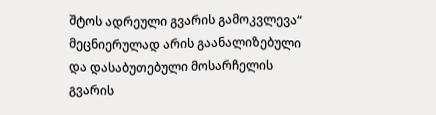შტოს ადრეული გვარის გამოკვლევა“ მეცნიერულად არის გაანალიზებული და დასაბუთებული მოსარჩელის გვარის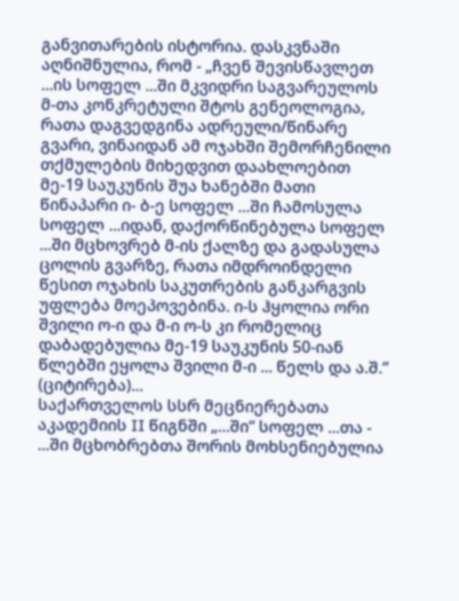განვითარების ისტორია. დასკვნაში აღნიშნულია, რომ - „ჩვენ შევისწავლეთ ...ის სოფელ ...ში მკვიდრი საგვარეულოს მ-თა კონკრეტული შტოს გენეოლოგია, რათა დაგვედგინა ადრეული/წინარე გვარი, ვინაიდან ამ ოჯახში შემორჩენილი თქმულების მიხედვით დაახლოებით მე-19 საუკუნის შუა ხანებში მათი წინაპარი ი- ბ-ე სოფელ ...ში ჩამოსულა სოფელ ...იდან, დაქორწინებულა სოფელ ...ში მცხოვრებ მ-ის ქალზე და გადასულა ცოლის გვარზე, რათა იმდროინდელი წესით ოჯახის საკუთრების განკარგვის უფლება მოეპოვებინა. ი-ს ჰყოლია ორი შვილი ო-ი და მ-ი ო-ს კი რომელიც დაბადებულია მე-19 საუკუნის 50-იან წლებში ეყოლა შვილი მ-ი ... წელს და ა.შ.“ (ციტირება)...
საქართველოს სსრ მეცნიერებათა აკადემიის II წიგნში „...ში“ სოფელ ...თა - ...ში მცხობრებთა შორის მოხსენიებულია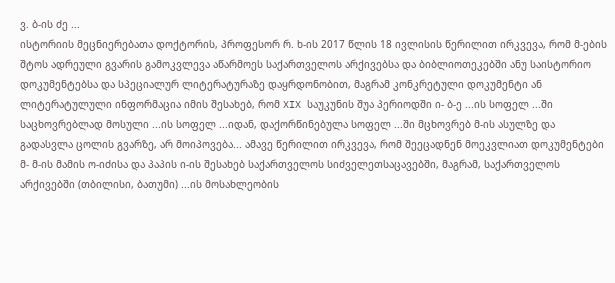ვ. ბ-ის ძე ...
ისტორიის მეცნიერებათა დოქტორის, პროფესორ რ. ხ-ის 2017 წლის 18 ივლისის წერილით ირკვევა, რომ მ-ების შტოს ადრეული გვარის გამოკვლევა აწარმოეს საქართველოს არქივებსა და ბიბლიოთეკებში ანუ საისტორიო დოკუმენტებსა და სპეციალურ ლიტერატურაზე დაყრდონობით, მაგრამ კონკრეტული დოკუმენტი ან ლიტერატულული ინფორმაცია იმის შესახებ, რომ XIX საუკუნის შუა პერიოდში ი- ბ-ე ...ის სოფელ ...ში საცხოვრებლად მოსული ...ის სოფელ ...იდან, დაქორწინებულა სოფელ ...ში მცხოვრებ მ-ის ასულზე და გადასვლა ცოლის გვარზე, არ მოიპოვება... ამავე წერილით ირკვევა, რომ შეეცადნენ მოეკვლიათ დოკუმენტები მ- მ-ის მამის ო-იძისა და პაპის ი-ის შესახებ საქართველოს სიძველეთსაცავებში, მაგრამ, საქართველოს არქივებში (თბილისი, ბათუმი) ...ის მოსახლეობის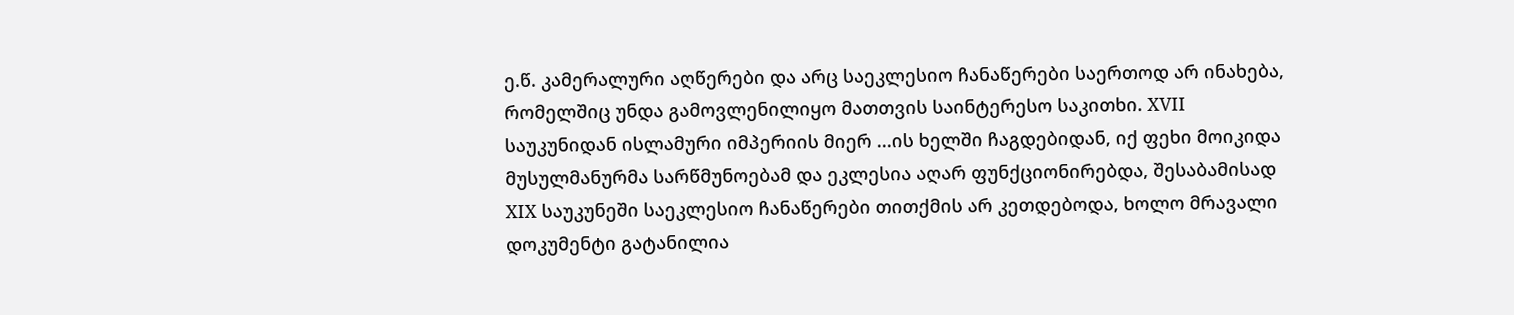ე.წ. კამერალური აღწერები და არც საეკლესიო ჩანაწერები საერთოდ არ ინახება, რომელშიც უნდა გამოვლენილიყო მათთვის საინტერესო საკითხი. XVII საუკუნიდან ისლამური იმპერიის მიერ ...ის ხელში ჩაგდებიდან, იქ ფეხი მოიკიდა მუსულმანურმა სარწმუნოებამ და ეკლესია აღარ ფუნქციონირებდა, შესაბამისად XIX საუკუნეში საეკლესიო ჩანაწერები თითქმის არ კეთდებოდა, ხოლო მრავალი დოკუმენტი გატანილია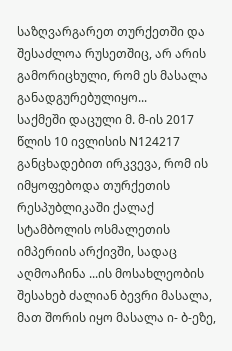საზღვარგარეთ თურქეთში და შესაძლოა რუსეთშიც, არ არის გამორიცხული, რომ ეს მასალა განადგურებულიყო...
საქმეში დაცული მ. მ-ის 2017 წლის 10 ივლისის N124217 განცხადებით ირკვევა, რომ ის იმყოფებოდა თურქეთის რესპუბლიკაში ქალაქ სტამბოლის ოსმალეთის იმპერიის არქივში, სადაც აღმოაჩინა ...ის მოსახლეობის შესახებ ძალიან ბევრი მასალა, მათ შორის იყო მასალა ი- ბ-ეზე,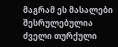მაგრამ ეს მასალები შესრულებულია ძველი თურქული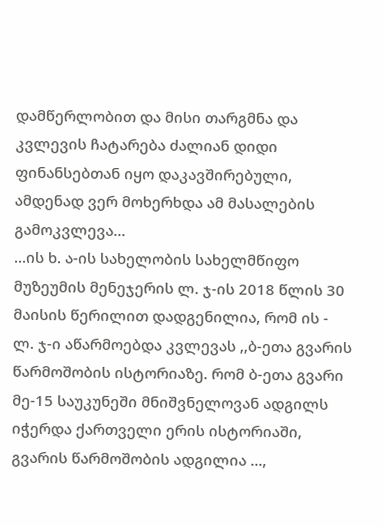დამწერლობით და მისი თარგმნა და კვლევის ჩატარება ძალიან დიდი ფინანსებთან იყო დაკავშირებული, ამდენად ვერ მოხერხდა ამ მასალების გამოკვლევა...
...ის ხ. ა-ის სახელობის სახელმწიფო მუზეუმის მენეჯერის ლ. ჯ-ის 2018 წლის 30 მაისის წერილით დადგენილია, რომ ის - ლ. ჯ-ი აწარმოებდა კვლევას ,,ბ-ეთა გვარის წარმოშობის ისტორიაზე. რომ ბ-ეთა გვარი მე-15 საუკუნეში მნიშვნელოვან ადგილს იჭერდა ქართველი ერის ისტორიაში, გვარის წარმოშობის ადგილია ...,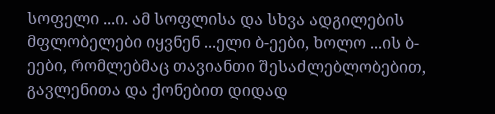სოფელი ...ი. ამ სოფლისა და სხვა ადგილების მფლობელები იყვნენ ...ელი ბ-ეები, ხოლო ...ის ბ-ეები, რომლებმაც თავიანთი შესაძლებლობებით, გავლენითა და ქონებით დიდად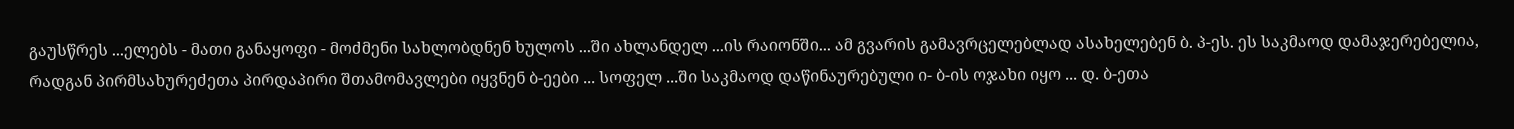გაუსწრეს ...ელებს - მათი განაყოფი - მოძმენი სახლობდნენ ხულოს ...ში ახლანდელ ...ის რაიონში... ამ გვარის გამავრცელებლად ასახელებენ ბ. პ-ეს. ეს საკმაოდ დამაჯერებელია, რადგან პირმსახურეძეთა პირდაპირი შთამომავლები იყვნენ ბ-ეები ... სოფელ ...ში საკმაოდ დაწინაურებული ი- ბ-ის ოჯახი იყო ... დ. ბ-ეთა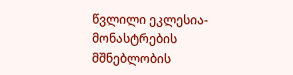წვლილი ეკლესია-მონასტრების მშნებლობის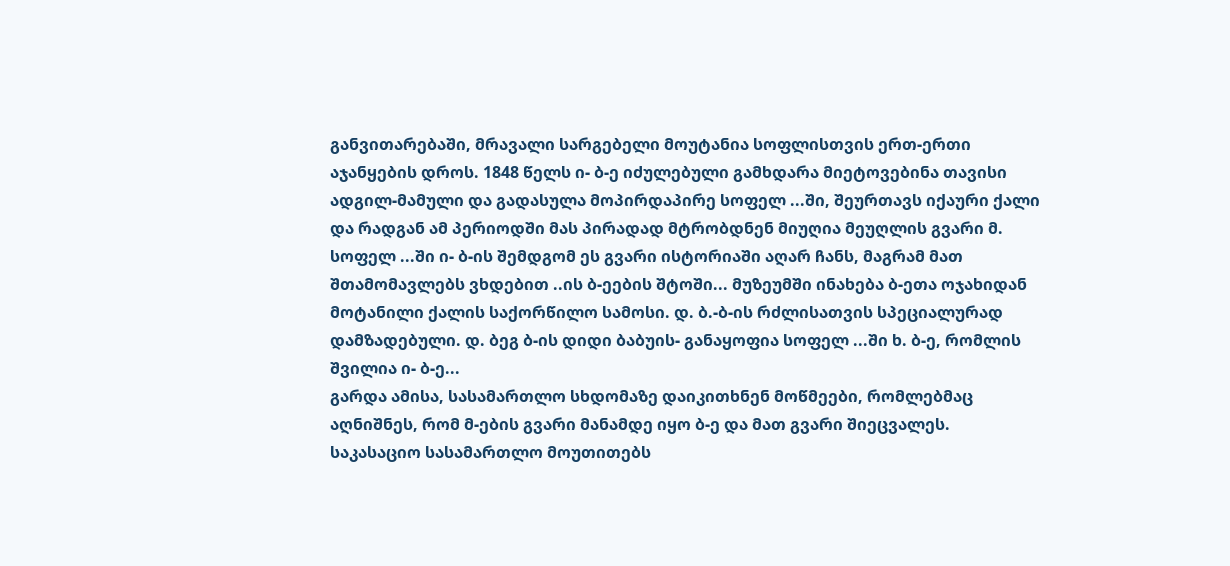განვითარებაში, მრავალი სარგებელი მოუტანია სოფლისთვის ერთ-ერთი აჯანყების დროს. 1848 წელს ი- ბ-ე იძულებული გამხდარა მიეტოვებინა თავისი ადგილ-მამული და გადასულა მოპირდაპირე სოფელ ...ში, შეურთავს იქაური ქალი და რადგან ამ პერიოდში მას პირადად მტრობდნენ მიუღია მეუღლის გვარი მ. სოფელ ...ში ი- ბ-ის შემდგომ ეს გვარი ისტორიაში აღარ ჩანს, მაგრამ მათ შთამომავლებს ვხდებით ..ის ბ-ეების შტოში... მუზეუმში ინახება ბ-ეთა ოჯახიდან მოტანილი ქალის საქორწილო სამოსი. დ. ბ.-ბ-ის რძლისათვის სპეციალურად დამზადებული. დ. ბეგ ბ-ის დიდი ბაბუის- განაყოფია სოფელ ...ში ხ. ბ-ე, რომლის შვილია ი- ბ-ე...
გარდა ამისა, სასამართლო სხდომაზე დაიკითხნენ მოწმეები, რომლებმაც აღნიშნეს, რომ მ-ების გვარი მანამდე იყო ბ-ე და მათ გვარი შიეცვალეს.
საკასაციო სასამართლო მოუთითებს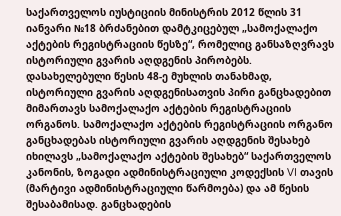საქართველოს იუსტიციის მინისტრის 2012 წლის 31 იანვარი №18 ბრძანებით დამტკიცებულ „სამოქალაქო აქტების რეგისტრაციის წესზე“, რომელიც განსაზღვრავს ისტორიული გვარის აღდგენის პირობებს. დასახელებული წესის 48-ე მუხლის თანახმად, ისტორიული გვარის აღდგენისათვის პირი განცხადებით მიმართავს სამოქალაქო აქტების რეგისტრაციის ორგანოს. სამოქალაქო აქტების რეგისტრაციის ორგანო განცხადებას ისტორიული გვარის აღდგენის შესახებ იხილავს „სამოქალაქო აქტების შესახებ“ საქართველოს კანონის, ზოგადი ადმინისტრაციული კოდექსის VI თავის (მარტივი ადმინისტრაციული წარმოება) და ამ წესის შესაბამისად. განცხადების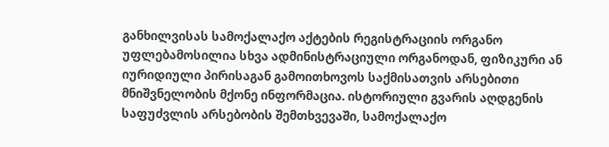განხილვისას სამოქალაქო აქტების რეგისტრაციის ორგანო უფლებამოსილია სხვა ადმინისტრაციული ორგანოდან, ფიზიკური ან იურიდიული პირისაგან გამოითხოვოს საქმისათვის არსებითი მნიშვნელობის მქონე ინფორმაცია. ისტორიული გვარის აღდგენის საფუძვლის არსებობის შემთხვევაში, სამოქალაქო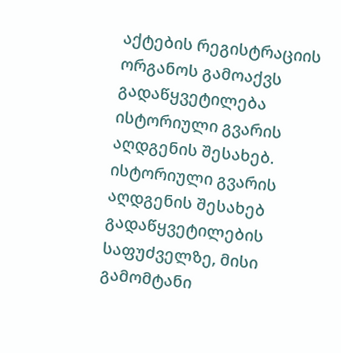აქტების რეგისტრაციის ორგანოს გამოაქვს გადაწყვეტილება ისტორიული გვარის აღდგენის შესახებ. ისტორიული გვარის აღდგენის შესახებ გადაწყვეტილების საფუძველზე, მისი გამომტანი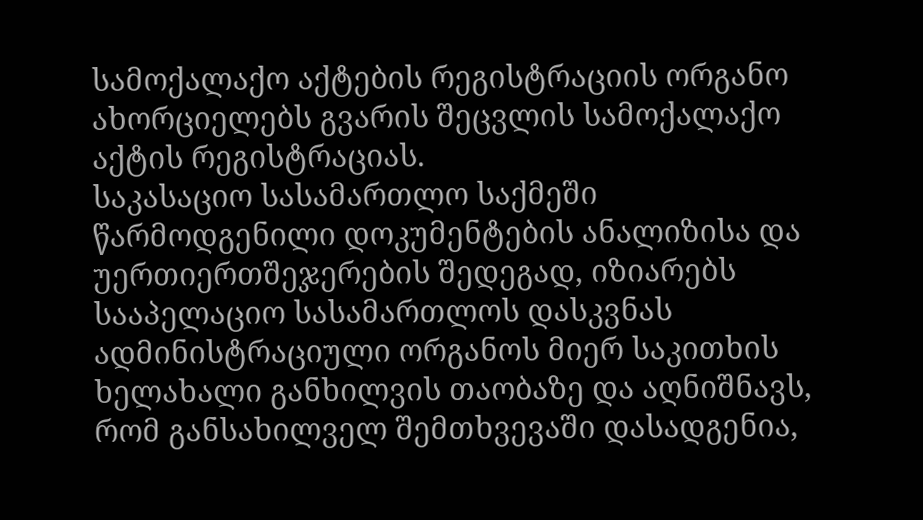სამოქალაქო აქტების რეგისტრაციის ორგანო ახორციელებს გვარის შეცვლის სამოქალაქო აქტის რეგისტრაციას.
საკასაციო სასამართლო საქმეში წარმოდგენილი დოკუმენტების ანალიზისა და უერთიერთშეჯერების შედეგად, იზიარებს სააპელაციო სასამართლოს დასკვნას ადმინისტრაციული ორგანოს მიერ საკითხის ხელახალი განხილვის თაობაზე და აღნიშნავს, რომ განსახილველ შემთხვევაში დასადგენია,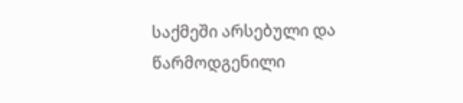საქმეში არსებული და წარმოდგენილი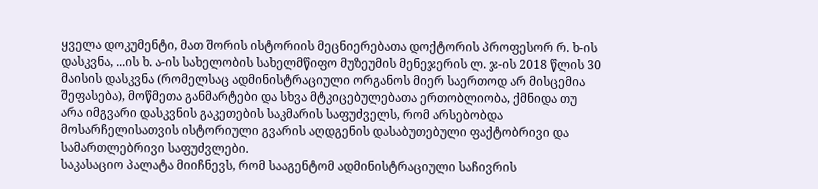ყველა დოკუმენტი, მათ შორის ისტორიის მეცნიერებათა დოქტორის პროფესორ რ. ხ-ის დასკვნა, ...ის ხ. ა-ის სახელობის სახელმწიფო მუზეუმის მენეჯერის ლ. ჯ-ის 2018 წლის 30 მაისის დასკვნა (რომელსაც ადმინისტრაციული ორგანოს მიერ საერთოდ არ მისცემია შეფასება), მოწმეთა განმარტები და სხვა მტკიცებულებათა ერთობლიობა, ქმნიდა თუ არა იმგვარი დასკვნის გაკეთების საკმარის საფუძველს, რომ არსებობდა მოსარჩელისათვის ისტორიული გვარის აღდგენის დასაბუთებული ფაქტობრივი და სამართლებრივი საფუძვლები.
საკასაციო პალატა მიიჩნევს, რომ სააგენტომ ადმინისტრაციული საჩივრის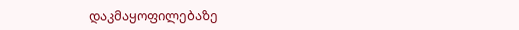დაკმაყოფილებაზე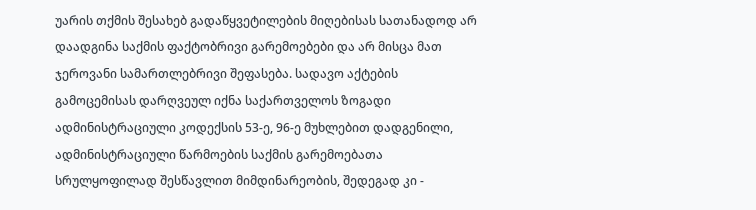უარის თქმის შესახებ გადაწყვეტილების მიღებისას სათანადოდ არ დაადგინა საქმის ფაქტობრივი გარემოებები და არ მისცა მათ ჯეროვანი სამართლებრივი შეფასება. სადავო აქტების გამოცემისას დარღვეულ იქნა საქართველოს ზოგადი ადმინისტრაციული კოდექსის 53-ე, 96-ე მუხლებით დადგენილი, ადმინისტრაციული წარმოების საქმის გარემოებათა სრულყოფილად შესწავლით მიმდინარეობის, შედეგად კი -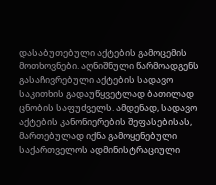დასაბუთებული აქტების გამოცემის მოთხოვნები. აღნიშნული წარმოადგენს გასაჩივრებული აქტების სადავო საკითხის გადაუწყვეტლად ბათილად ცნობის საფუძველს. ამდენად, სადავო აქტების კანონიერების შეფასებისას, მართებულად იქნა გამოყენებული საქართველოს ადმინისტრაციული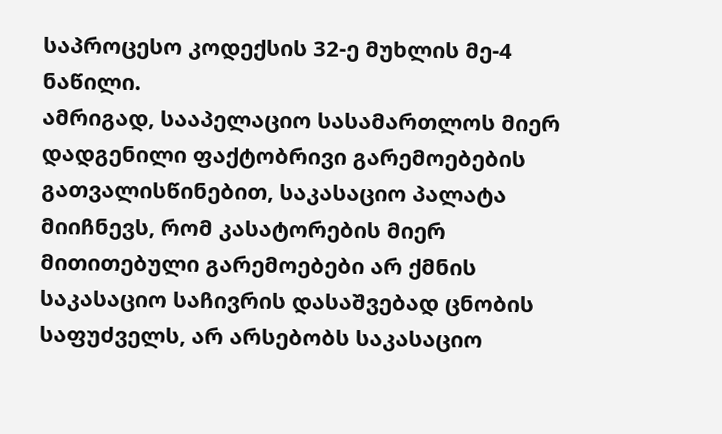საპროცესო კოდექსის 32-ე მუხლის მე-4 ნაწილი.
ამრიგად, სააპელაციო სასამართლოს მიერ დადგენილი ფაქტობრივი გარემოებების გათვალისწინებით, საკასაციო პალატა მიიჩნევს, რომ კასატორების მიერ მითითებული გარემოებები არ ქმნის საკასაციო საჩივრის დასაშვებად ცნობის საფუძველს, არ არსებობს საკასაციო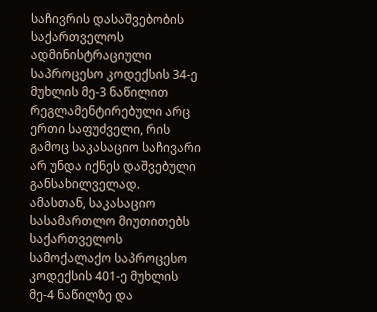საჩივრის დასაშვებობის საქართველოს ადმინისტრაციული საპროცესო კოდექსის 34-ე მუხლის მე-3 ნაწილით რეგლამენტირებული არც ერთი საფუძველი, რის გამოც საკასაციო საჩივარი არ უნდა იქნეს დაშვებული განსახილველად.
ამასთან, საკასაციო სასამართლო მიუთითებს საქართველოს სამოქალაქო საპროცესო კოდექსის 401-ე მუხლის მე-4 ნაწილზე და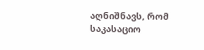აღნიშნავს, რომ საკასაციო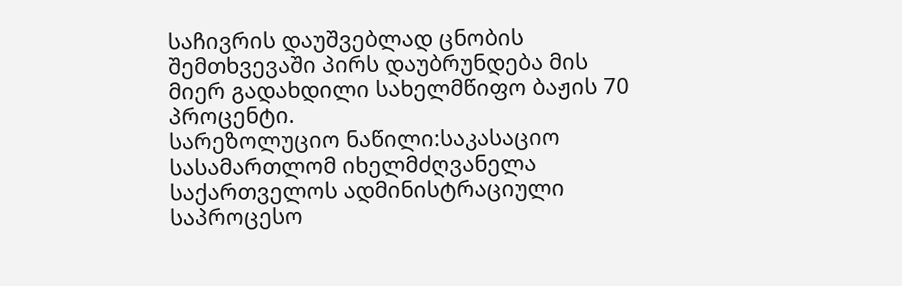საჩივრის დაუშვებლად ცნობის შემთხვევაში პირს დაუბრუნდება მის მიერ გადახდილი სახელმწიფო ბაჟის 70 პროცენტი.
სარეზოლუციო ნაწილი:საკასაციო სასამართლომ იხელმძღვანელა საქართველოს ადმინისტრაციული საპროცესო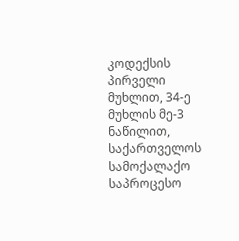კოდექსის პირველი მუხლით, 34-ე მუხლის მე-3 ნაწილით, საქართველოს სამოქალაქო საპროცესო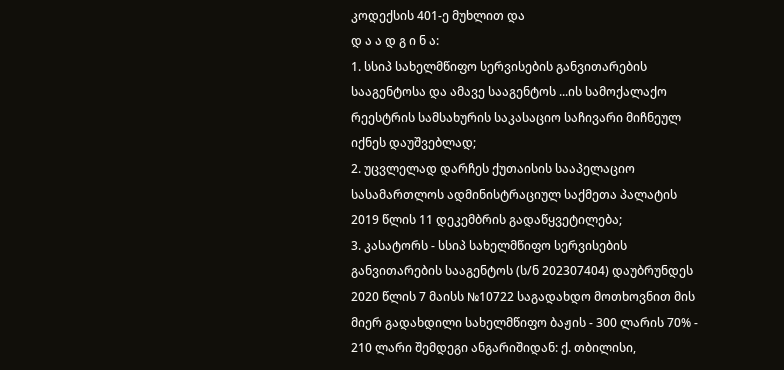კოდექსის 401-ე მუხლით და
დ ა ა დ გ ი ნ ა:
1. სსიპ სახელმწიფო სერვისების განვითარების სააგენტოსა და ამავე სააგენტოს ...ის სამოქალაქო რეესტრის სამსახურის საკასაციო საჩივარი მიჩნეულ იქნეს დაუშვებლად;
2. უცვლელად დარჩეს ქუთაისის სააპელაციო სასამართლოს ადმინისტრაციულ საქმეთა პალატის 2019 წლის 11 დეკემბრის გადაწყვეტილება;
3. კასატორს - სსიპ სახელმწიფო სერვისების განვითარების სააგენტოს (ს/ნ 202307404) დაუბრუნდეს 2020 წლის 7 მაისს №10722 საგადახდო მოთხოვნით მის მიერ გადახდილი სახელმწიფო ბაჟის - 300 ლარის 70% - 210 ლარი შემდეგი ანგარიშიდან: ქ. თბილისი,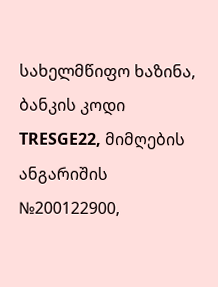სახელმწიფო ხაზინა, ბანკის კოდი TRESGE22, მიმღების ანგარიშის №200122900,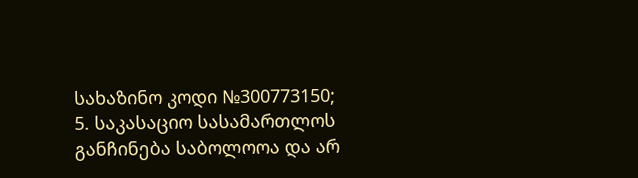სახაზინო კოდი №300773150;
5. საკასაციო სასამართლოს განჩინება საბოლოოა და არ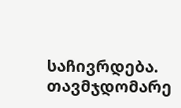საჩივრდება.
თავმჯდომარე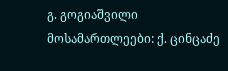გ. გოგიაშვილი
მოსამართლეები: ქ. ცინცაძე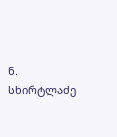ნ. სხირტლაძე